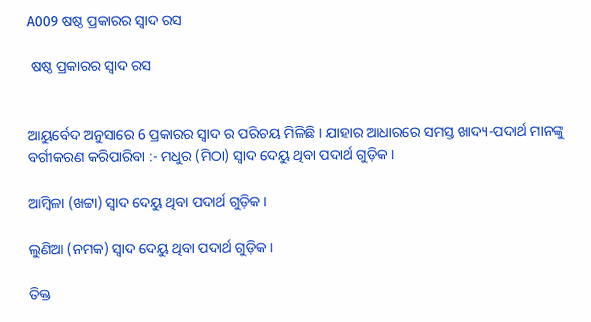A009 ଷଷ୍ଠ ପ୍ରକାରର ସ୍ବାଦ ରସ

 ଷଷ୍ଠ ପ୍ରକାରର ସ୍ବାଦ ରସ


ଆୟୁର୍ବେଦ ଅନୁସାରେ 6 ପ୍ରକାରର ସ୍ବାଦ ର ପରିଚୟ ମିଳିଛି । ଯାହାର ଆଧାରରେ ସମସ୍ତ ଖାଦ୍ୟ-ପଦାର୍ଥ ମାନଙ୍କୁ ବର୍ଗୀକରଣ କରିପାରିବା :- ମଧୁର (ମିଠା) ସ୍ଵାଦ ଦେୟୁ ଥିବା ପଦାର୍ଥ ଗୁଡ଼ିକ ।

ଆମ୍ବିଳା (ଖଟ୍ଟା) ସ୍ଵାଦ ଦେୟୁ ଥିବା ପଦାର୍ଥ ଗୁଡ଼ିକ ।

ଲୁଣିଆ (ନମକ) ସ୍ଵାଦ ଦେୟୁ ଥିବା ପଦାର୍ଥ ଗୁଡ଼ିକ ।

ତିକ୍ତ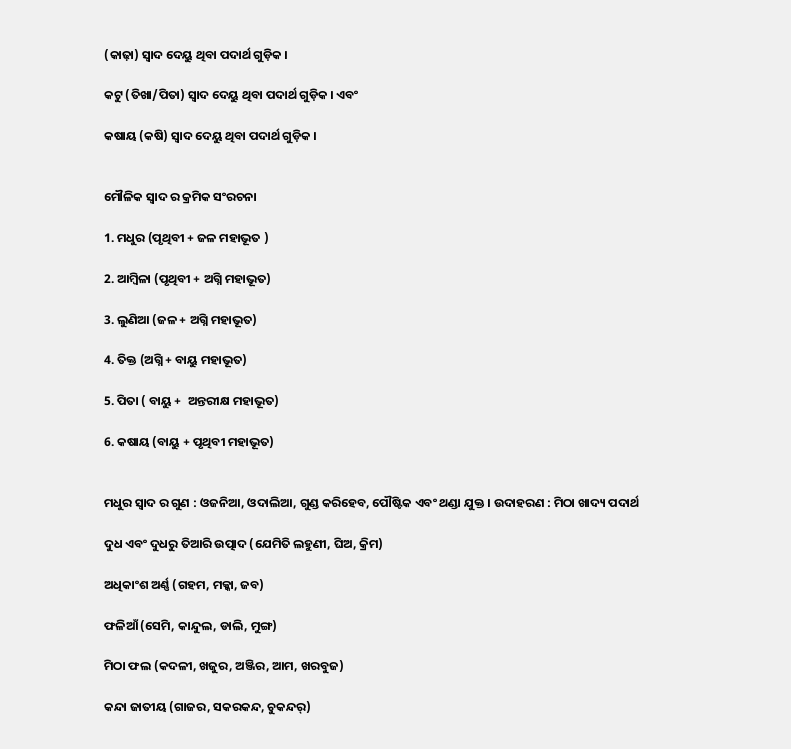(କାଢ଼ା) ସ୍ଵାଦ ଦେୟୁ ଥିବା ପଦାର୍ଥ ଗୁଡ଼ିକ ।

କଟୁ (ତିଖା/ପିତା) ସ୍ଵାଦ ଦେୟୁ ଥିବା ପଦାର୍ଥ ଗୁଡ଼ିକ । ଏବଂ

କଷାୟ (କଷି) ସ୍ଵାଦ ଦେୟୁ ଥିବା ପଦାର୍ଥ ଗୁଡ଼ିକ ।


ମୌଳିକ ସ୍ବାଦ ର କ୍ରମିକ ସଂରଚନା

1. ମଧୁର (ପୃଥିବୀ + ଜଳ ମହାଭୂତ )

2. ଆମ୍ବିଳା (ପୃଥିବୀ + ଅଗ୍ନି ମହାଭୂତ)

3. ଲୁଣିଆ (ଜଳ + ଅଗ୍ନି ମହାଭୂତ)

4. ତିକ୍ତ (ଅଗ୍ନି + ବାୟୁ ମହାଭୂତ)

5. ପିତା ( ବାୟୁ +  ଅନ୍ତରୀକ୍ଷ ମହାଭୂତ)

6. କଷାୟ (ବାୟୁ + ପୃଥିବୀ ମହାଭୂତ)


ମଧୁର ସ୍ବାଦ ର ଗୁଣ : ଓଜନିଆ, ଓଦାଲିଆ, ଗୁଣ୍ଡ କରିହେବ, ପୌଷ୍ଟିକ ଏବଂ ଥଣ୍ଡା ଯୁକ୍ତ । ଉଦାହରଣ : ମିଠା ଖାଦ୍ୟ ପଦାର୍ଥ

ଦୁଧ ଏବଂ ଦୁଧରୁ ତିଆରି ଉତ୍ପାଦ (ଯେମିତି ଲହୁଣୀ, ଘିଅ, କ୍ରିମ)

ଅଧିକାଂଶ ଅର୍ଣ୍ଣ (ଗହମ, ମକ୍କା, ଜବ)

ଫଳିଆଁ (ସେମି, କାନ୍ଦୁଲ, ଡାଲି, ମୁଙ୍ଗ)

ମିଠା ଫଲ (କଦଳୀ, ଖଜୁର, ଅଞ୍ଜିର, ଆମ, ଖରବୁଜ)

କନ୍ଦା ଜାତୀୟ (ଗାଜର, ସକରକନ୍ଦ, ଚୁକନ୍ଦର୍)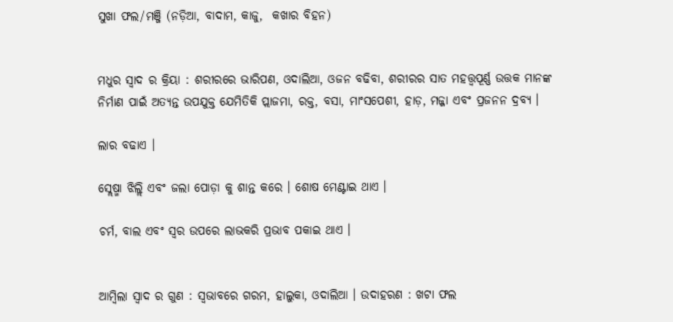ସୁଖା ଫଲ/ମଞ୍ଜି (ନଡ଼ିଆ, ବାଦାମ, କାଜୁ,  କଖାର ବିହନ)


ମଧୁର ସ୍ବାଦ ର କ୍ରିୟା : ଶରୀରରେ ଭାରିପଣ, ଓଦାଲିଆ, ଓଜନ ବଢିବା, ଶରୀରର ସାତ ମହତ୍ତ୍ୱପୂର୍ଣ୍ଣ ଉତ୍ତକ ମାନଙ୍କ ନିର୍ମାଣ ପାଇଁ ଅତ୍ୟନ୍ତ ଉପଯୁକ୍ତ ଯେମିତିକି ପ୍ଲାଜମା, ରକ୍ତ, ବସା, ମାଂସପେଶୀ, ହାଡ଼, ମଜ୍ଜା ଏବଂ ପ୍ରଜନନ ଦ୍ରବ୍ଯ ।

ଲାର ବଢାଏ ।

ସ୍ଲେଷ୍ମା ଝିଲ୍ଲି ଏବଂ ଜଲା ପୋଡ଼ା କୁ ଶାନ୍ତ କରେ । ଶୋଷ ମେଣ୍ଟାଇ ଥାଏ ।

ଚର୍ମ, ବାଲ ଏବଂ ସ୍ୱର ଉପରେ ଲାଭକରି ପ୍ରଭାବ ପକାଇ ଥାଏ ।


ଆମ୍ବିଲା ସ୍ୱାଦ ର ଗୁଣ : ସ୍ୱଭାବରେ ଗରମ, ହାଲୁକା, ଓଦାଲିଆ । ଉଦାହରଣ : ଖଟା ଫଲ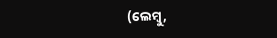(ଲେମ୍ବୁ,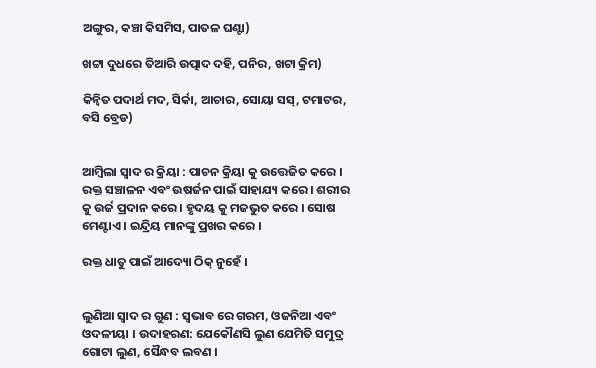ଅଙ୍ଗୁର, କଞ୍ଚା କିସମିସ, ପାତଳ ଘଣ୍ଟା)

ଖଟ୍ଟା ଦୁଧରେ ତିଆରି ଉତ୍ପାଦ ଦହି, ପନିର, ଖଟା କ୍ରିମ)

କିନ୍ଵିତ ପଦାର୍ଥ ମଦ, ସିର୍କା, ଆଚାର, ସୋୟା ସସ୍, ଟମାଟର, ବସି ବ୍ରେଡ)


ଆମ୍ବିଲା ସ୍ୱାଦ ର କ୍ରିୟା : ପାଚନ କ୍ରିୟା କୁ ଉତ୍ତେଜିତ କରେ । ରକ୍ତ ସଞ୍ଚାଳନ ଏବଂ ଉଷର୍ଜନ ପାଇଁ ସାହାଯ୍ୟ କରେ । ଶରୀର କୁ ଉର୍ଜ ପ୍ରଦାନ କରେ । ହୃଦୟ କୁ ମଜଭୁତ କରେ । ସୋଷ ମେଣ୍ଟାଏ । ଇନ୍ଦ୍ରିୟ ମାନଙ୍କୁ ପ୍ରଖର କରେ ।

ରକ୍ତ ଧାତୁ ପାଇଁ ଆଦ୍ୟୋ ଠିକ୍ ନୁହେଁ ।


ଲୁଣିଆ ସ୍ବାଦ ର ଗୁଣ : ସ୍ଵଭାବ ରେ ଗରମ, ଓଜନିଆ ଏବଂ ଓଦଳୀୟା । ଉଦାହରଣ: ଯେକୌଣସି ଲୁଣ ଯେମିତି ସମୁଦ୍ର ଗୋଟା ଲୁଣ, ସୈନ୍ଧବ ଲବଣ ।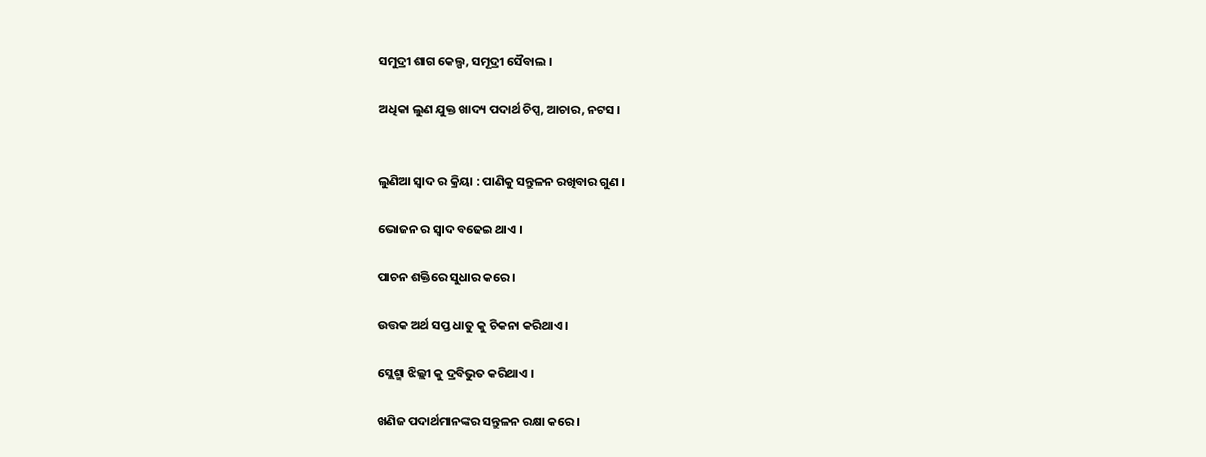ସମୁଦ୍ରୀ ଶାଗ କେଲ୍ପ, ସମୂଦ୍ରୀ ସୈବାଲ ।

ଅଧିକା ଲୁଣ ଯୁକ୍ତ ଖାଦ୍ୟ ପଦାର୍ଥ ଚିପ୍ସ, ଆଚାର, ନଟସ ।


ଲୁଣିଆ ସ୍ବାଦ ର କ୍ରିୟା : ପାଣିକୁ ସନ୍ତୁଳନ ରଖିବାର ଗୁଣ ।

ଭୋଜନ ର ସ୍ବାଦ ବଢେଇ ଥାଏ ।

ପାଚନ ଶକ୍ତିରେ ସୁଧାର କରେ ।

ଉତ୍ତକ ଅର୍ଥ ସପ୍ତ ଧାତୁ କୁ ଚିକନା କରିଥାଏ ।

ସ୍ଲେଶ୍ମା ଝିଲ୍ଲୀ କୁ ଦ୍ରବିଭୁତ କରିଥାଏ ।

ଖଣିଜ ପଦାର୍ଥମାନଙ୍କର ସନ୍ତୁଳନ ରକ୍ଷା କରେ ।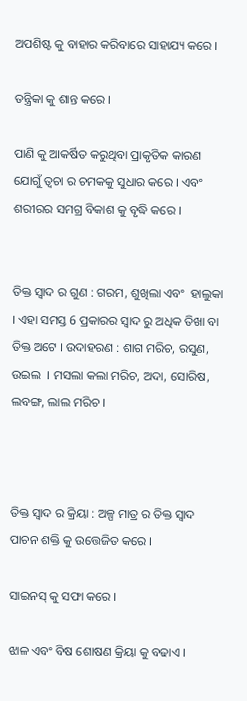ଅପଶିଷ୍ଟ କୁ ବାହାର କରିବାରେ ସାହାଯ୍ୟ କରେ ।

ତନ୍ତ୍ରିକା କୁ ଶାନ୍ତ କରେ ।

ପାଣି କୁ ଆକର୍ଷିତ କରୁଥିବା ପ୍ରାକୃତିକ କାରଣ ଯୋଗୁଁ ତ୍ଵଚା ର ଚମକକୁ ସୁଧାର କରେ । ଏବଂ ଶରୀରର ସମଗ୍ର ବିକାଶ କୁ ବୃଦ୍ଧି କରେ ।


ତିକ୍ତ ସ୍ବାଦ ର ଗୁଣ : ଗରମ, ଶୁଖିଲା ଏବଂ  ହାଲୁକା । ଏହା ସମସ୍ତ 6 ପ୍ରକାରର ସ୍ବାଦ ରୁ ଅଧିକ ତିଖା ବା ତିକ୍ତ ଅଟେ । ଉଦାହରଣ : ଶାଗ ମରିଚ, ରସୁଣ, ଉଇଲ  । ମସଲା କଲା ମରିଚ, ଅଦା, ସୋରିଷ, ଲବଙ୍ଗ, ଲାଲ ମରିଚ ।



ତିକ୍ତ ସ୍ବାଦ ର କ୍ରିୟା : ଅଳ୍ପ ମାତ୍ର ର ତିକ୍ତ ସ୍ବାଦ ପାଚନ ଶକ୍ତି କୁ ଉତ୍ତେଜିତ କରେ ।

ସାଇନସ୍ କୁ ସଫା କରେ ।

ଝାଳ ଏବଂ ବିଷ ଶୋଷଣ କ୍ରିୟା କୁ ବଢାଏ ।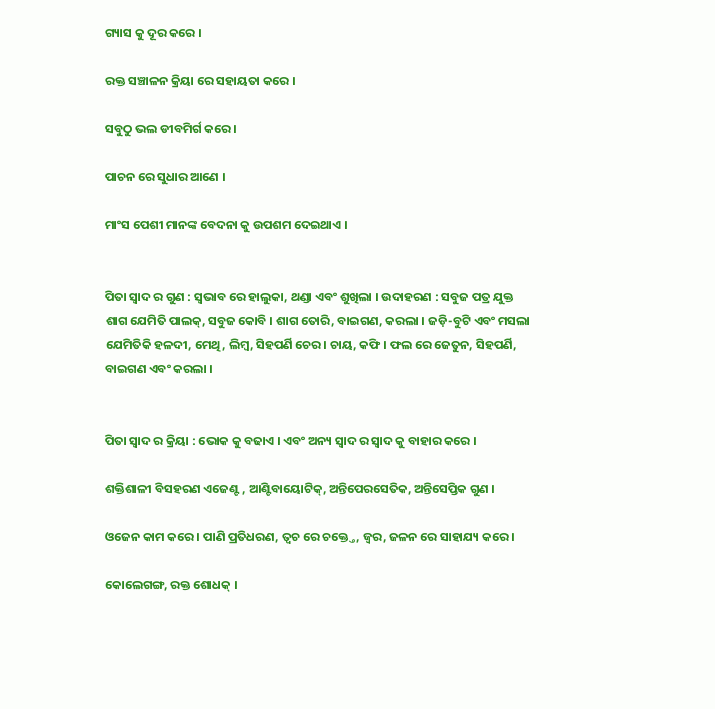ଗ୍ୟାସ କୁ ଦୂର କରେ ।

ରକ୍ତ ସଞ୍ଚାଳନ କ୍ରିୟା ରେ ସହାୟତା କରେ ।

ସବୁଠୁ ଭଲ ଡୀବମିର୍ଗ କରେ ।

ପାଚନ ରେ ସୁଧାର ଆଣେ ।

ମାଂସ ପେଶୀ ମାନଙ୍କ ବେଦନା କୁ ଉପଶମ ଦେଇଥାଏ ।


ପିତା ସ୍ବାଦ ର ଗୁଣ : ସ୍ଵଭାବ ରେ ହାଲୁକା, ଥଣ୍ଡା ଏବଂ ଶୁଖିଲା । ଉଦାହରଣ : ସବୁଜ ପତ୍ର ଯୁକ୍ତ ଶାଗ ଯେମିତି ପାଲକ୍, ସବୁଜ କୋବି । ଶାଗ ତୋରି, ବାଇଗଣ, କରଲା । ଜଡ଼ି-ବୁଟି ଏବଂ ମସଲା ଯେମିତିକି ହଳଦୀ, ମେଥି, ଲିମ୍ବ, ସିହପର୍ଣି ଚେର । ଚାୟ, କଫି । ଫଲ ରେ ଜେତୁନ, ସିହପର୍ଣି, ବାଇଗଣ ଏବଂ କରଲା ।


ପିତା ସ୍ବାଦ ର କ୍ରିୟା : ଭୋକ କୁ ବଢାଏ । ଏବଂ ଅନ୍ୟ ସ୍ବାଦ ର ସ୍ବାଦ କୁ ବାହାର କରେ ।

ଶକ୍ତିଶାଳୀ ବିସହରଣ ଏଜେଣ୍ଟ , ଆଣ୍ଟିବାୟୋଟିକ୍, ଅନ୍ତିପେରସେତିକ, ଅନ୍ତିସେପ୍ତିକ ଗୁଣ ।

ଓଜେନ କାମ କରେ । ପାଣି ପ୍ରତିଧରଣ, ତ୍ଵଚ ରେ ଚକ୍ତ୍ତେ, ଜ୍ଵର, ଜଳନ ରେ ସାହାଯ୍ୟ କରେ ।

କୋଲେଗଙ୍ଗ, ରକ୍ତ ଶୋଧକ୍ ।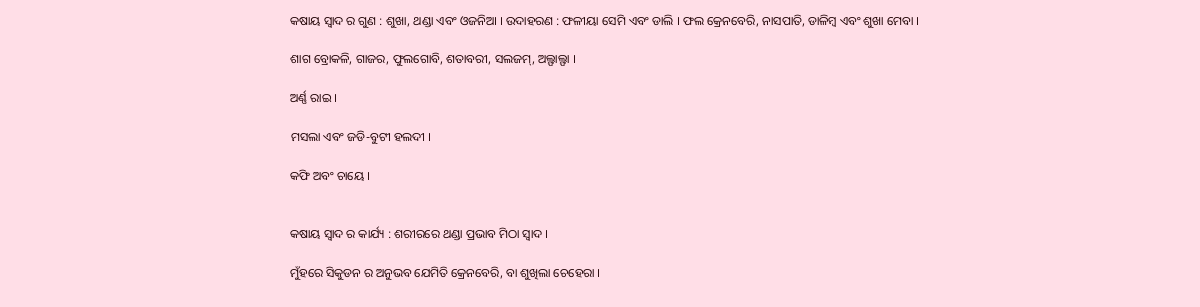କଷାୟ ସ୍ବାଦ ର ଗୁଣ : ଶୁଖା, ଥଣ୍ଡା ଏବଂ ଓଜନିଆ । ଉଦାହରଣ : ଫଳୀୟା ସେମି ଏବଂ ଡାଲି । ଫଲ କ୍ରେନବେରି, ନାସପାତି, ଡାଳିମ୍ବ ଏବଂ ଶୁଖା ମେବା ।

ଶାଗ ବ୍ରୋକଳି, ଗାଜର, ଫୁଲଗୋବି, ଶତାବରୀ, ସଲଜମ୍, ଅଲ୍ଫାଲ୍ଫା ।

ଅର୍ଣ୍ଣ ରାଇ ।

ମସଲା ଏବଂ ଜଡି-ବୁଟୀ ହଲଦୀ ।

କଫି ଅବଂ ଚାୟେ ।


କଷାୟ ସ୍ବାଦ ର କାର୍ଯ୍ୟ : ଶରୀରରେ ଥଣ୍ଡା ପ୍ରଭାବ ମିଠା ସ୍ବାଦ ।

ମୁଁହରେ ସିକୁଡନ ର ଅନୁଭବ ଯେମିତି କ୍ରେନବେରି, ବା ଶୁଖିଲା ଚେହେରା ।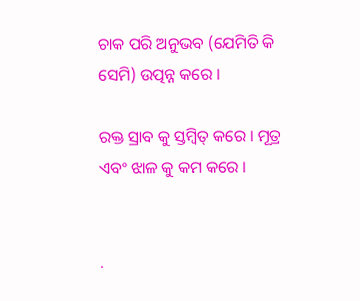ଚାକ ପରି ଅନୁଭବ (ଯେମିତି କି ସେମି) ଉତ୍ପନ୍ନ କରେ ।

ରକ୍ତ ସ୍ରାବ କୁ ସ୍ତମ୍ବିତ୍ କରେ । ମୂତ୍ର ଏବଂ ଝାଳ କୁ କମ କରେ ।


.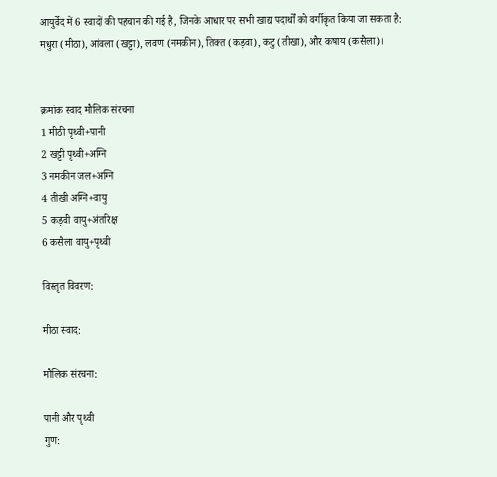आयुर्वेद में 6 स्वादों की पहचान की गई है, जिनके आधार पर सभी खाद्य पदार्थों को वर्गीकृत किया जा सकता है: मधुरा (मीठा), आंवला (खट्टा), लवण (नमकीन), तिक्त (कड़वा), कटु (तीखा), और कषाय (कसैला)।


क्रमांक स्वाद मौलिक संरचना
1 मीठी पृथ्वी+पानी
2 खट्टी पृथ्वी+अग्नि
3 नमकीन जल+अग्नि
4 तीखी अग्नि+वायु
5 कड़वी वायु+अंतरिक्ष
6 कसैला वायु+पृथ्वी

विस्तृत विवरण:

मीठा स्वाद:

मौलिक संरचना:

पानी और पृथ्वी
गुण: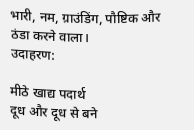भारी, नम, ग्राउंडिंग, पौष्टिक और ठंडा करने वाला।
उदाहरण:

मीठे खाद्य पदार्थ
दूध और दूध से बने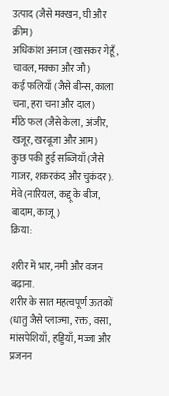उत्पाद (जैसे मक्खन, घी और क्रीम)
अधिकांश अनाज (खासकर गेहूँ, चावल, मक्का और जौ)
कई फलियाँ (जैसे बीन्स, काला चना, हरा चना और दाल)
मीठे फल (जैसे केला, अंजीर, खजूर, खरबूजा और आम)
कुछ पकी हुई सब्जियाँ (जैसे गाजर, शकरकंद और चुकंदर).
मेवे (नारियल, कद्दू के बीज, बादाम, काजू)
क्रिया:

शरीर में भार, नमी और वजन बढ़ाना.
शरीर के सात महत्वपूर्ण ऊतकों (धातु जैसे प्लाज्मा, रक्त, वसा, मांसपेशियाँ, हड्डियाँ, मज्जा और प्रजनन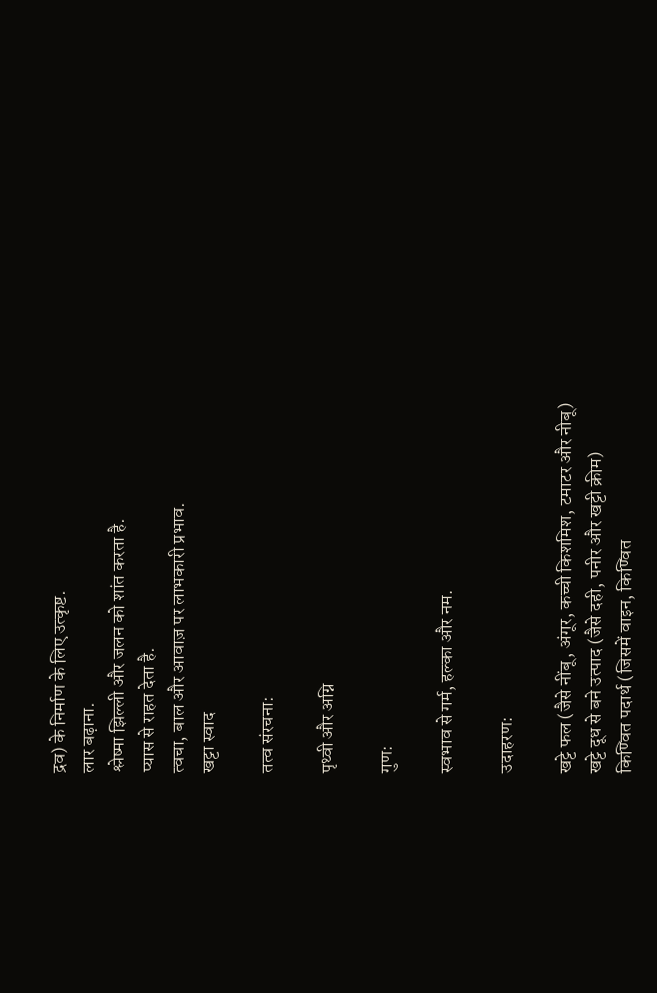द्रव) के निर्माण के लिए उत्कृष्ट.
लार बढ़ाना.
श्लेष्मा झिल्ली और जलन को शांत करता है.
प्यास से राहत देता है.
त्वचा, बाल और आवाज़ पर लाभकारी प्रभाव.
खट्टा स्वाद

तत्व संरचना:

पृथ्वी और अग्नि

गुण:

स्वभाव से गर्म, हल्का और नम.

उदाहरण:

खट्टे फल (जैसे नींबू, अंगूर, कच्ची किशमिश, टमाटर और नीबू)
खट्टे दूध से बने उत्पाद (जैसे दही, पनीर और खट्टी क्रीम)
किण्वित पदार्थ (जिसमें वाइन, किण्वित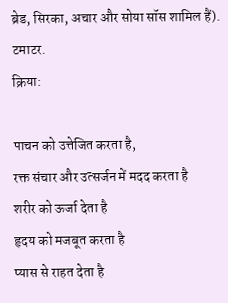ब्रेड, सिरका, अचार और सोया सॉस शामिल हैं).
टमाटर.
क्रिया:

पाचन को उत्तेजित करता है,
रक्त संचार और उत्सर्जन में मदद करता है
शरीर को ऊर्जा देता है
हृदय को मजबूत करता है
प्यास से राहत देता है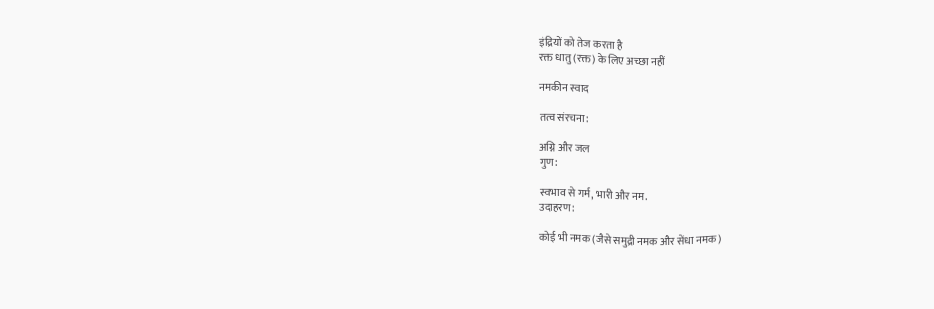इंद्रियों को तेज करता है
रक्त धातु (रक्त) के लिए अच्छा नहीं

नमकीन स्वाद

तत्व संरचना:

अग्नि और जल
गुण:

स्वभाव से गर्म, भारी और नम.
उदाहरण:

कोई भी नमक (जैसे समुद्री नमक और सेंधा नमक)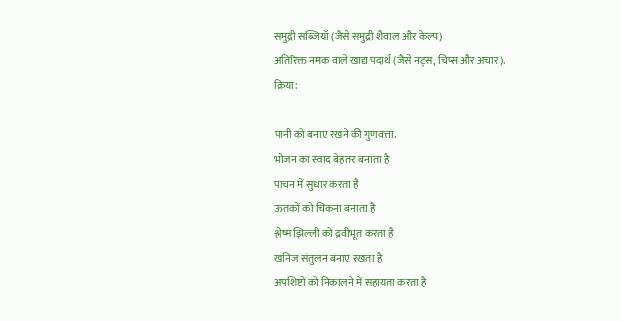समुद्री सब्जियाँ (जैसे समुद्री शैवाल और केल्प)
अतिरिक्त नमक वाले खाद्य पदार्थ (जैसे नट्स, चिप्स और अचार).
क्रिया:

पानी को बनाए रखने की गुणवत्ता.
भोजन का स्वाद बेहतर बनाता है
पाचन में सुधार करता है
ऊतकों को चिकना बनाता है
श्लेष्म झिल्ली को द्रवीभूत करता है
खनिज संतुलन बनाए रखता है
अपशिष्टों को निकालने में सहायता करता है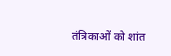तंत्रिकाओं को शांत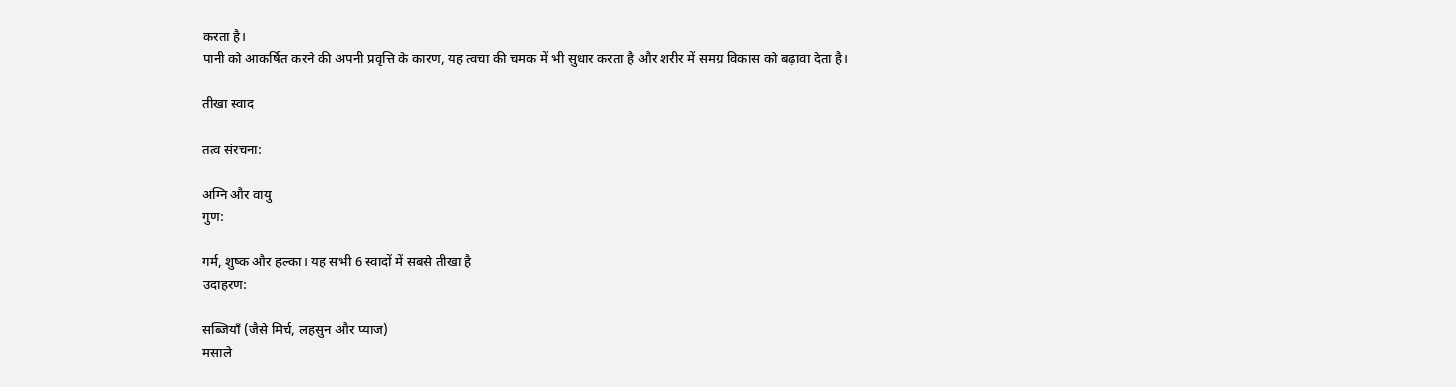करता है।
पानी को आकर्षित करने की अपनी प्रवृत्ति के कारण, यह त्वचा की चमक में भी सुधार करता है और शरीर में समग्र विकास को बढ़ावा देता है।

तीखा स्वाद

तत्व संरचना:

अग्नि और वायु
गुण:

गर्म, शुष्क और हल्का। यह सभी 6 स्वादों में सबसे तीखा है
उदाहरण:

सब्जियाँ (जैसे मिर्च, लहसुन और प्याज)
मसाले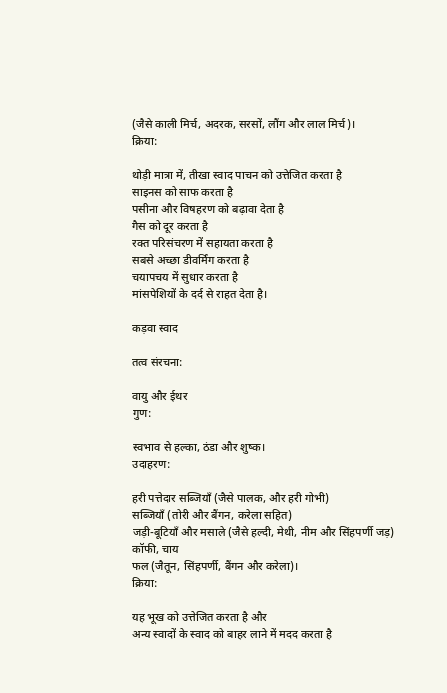(जैसे काली मिर्च, अदरक, सरसों, लौंग और लाल मिर्च)।
क्रिया:

थोड़ी मात्रा में, तीखा स्वाद पाचन को उत्तेजित करता है
साइनस को साफ करता है
पसीना और विषहरण को बढ़ावा देता है
गैस को दूर करता है
रक्त परिसंचरण में सहायता करता है
सबसे अच्छा डीवर्मिंग करता है
चयापचय में सुधार करता है
मांसपेशियों के दर्द से राहत देता है।

कड़वा स्वाद

तत्व संरचना:

वायु और ईथर
गुण:

स्वभाव से हल्का, ठंडा और शुष्क।
उदाहरण:

हरी पत्तेदार सब्जियाँ (जैसे पालक, और हरी गोभी)
सब्जियाँ (तोरी और बैंगन, करेला सहित)
जड़ी-बूटियाँ और मसाले (जैसे हल्दी, मेथी, नीम और सिंहपर्णी जड़)
कॉफी, चाय
फल (जैतून, सिंहपर्णी, बैंगन और करेला)।
क्रिया:

यह भूख को उत्तेजित करता है और
अन्य स्वादों के स्वाद को बाहर लाने में मदद करता है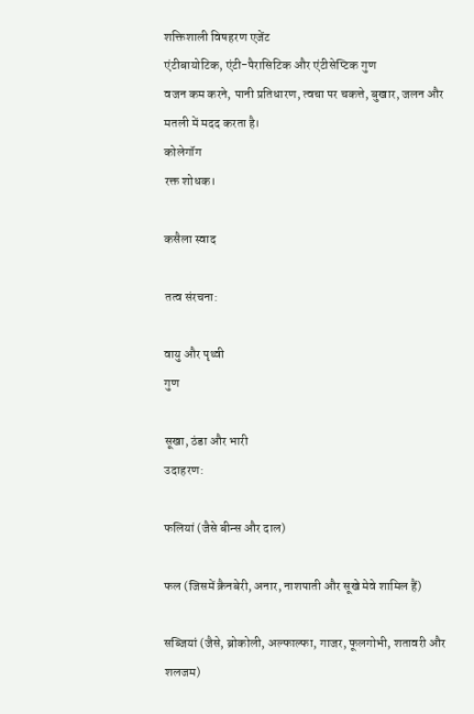शक्तिशाली विषहरण एजेंट
एंटीबायोटिक, एंटी-पैरासिटिक और एंटीसेप्टिक गुण
वजन कम करने, पानी प्रतिधारण, त्वचा पर चकत्ते, बुखार, जलन और मतली में मदद करता है।
कोलेगॉग
रक्त शोधक।

कसैला स्वाद

तत्व संरचना:

वायु और पृथ्वी
गुण

सूखा, ठंडा और भारी
उदाहरण:

फलियां (जैसे बीन्स और दाल)

फल (जिसमें क्रैनबेरी, अनार, नाशपाती और सूखे मेवे शामिल हैं)

सब्जियां (जैसे, ब्रोकोली, अल्फाल्फा, गाजर, फूलगोभी, शतावरी और शलजम)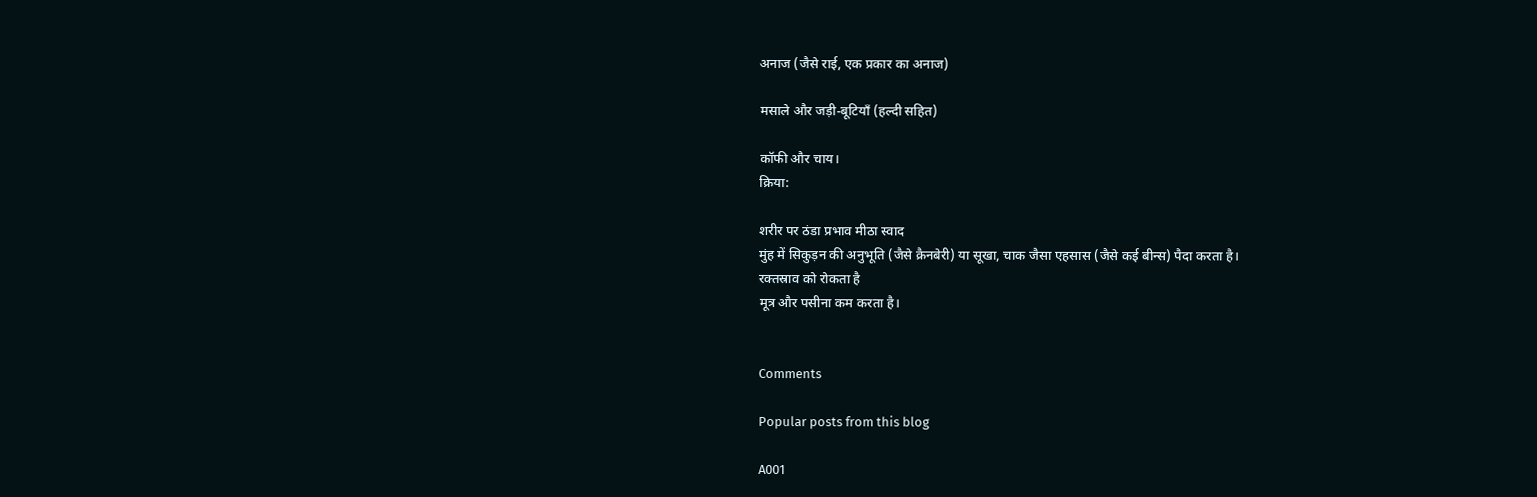अनाज (जैसे राई, एक प्रकार का अनाज)

मसाले और जड़ी-बूटियाँ (हल्दी सहित)

कॉफी और चाय।
क्रिया:

शरीर पर ठंडा प्रभाव मीठा स्वाद
मुंह में सिकुड़न की अनुभूति (जैसे क्रैनबेरी) या सूखा, चाक जैसा एहसास (जैसे कई बीन्स) पैदा करता है।
रक्तस्राव को रोकता है
मूत्र और पसीना कम करता है।


Comments

Popular posts from this blog

A001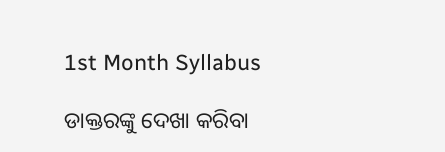1st Month Syllabus

ଡାକ୍ତରଙ୍କୁ ଦେଖା କରିବା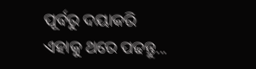ପୂର୍ବରୁ ଦୟାକରି ଏହାକୁ ଥରେ ପଢନ୍ତୁ...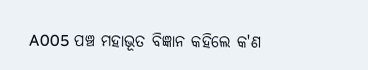A005 ପଞ୍ଚ ମହାଭୂତ ବିଜ୍ଞାନ କହିଲେ କ'ଣ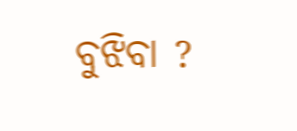ବୁଝିବା ?